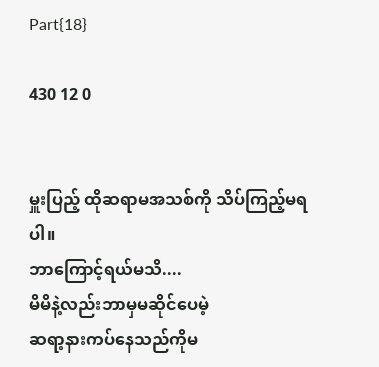Part{18}

430 12 0


မှူးပြည့် ထိုဆရာမအသစ်ကို သိပ်ကြည့်မရပါ။
ဘာကြောင့်ရယ်မသိ....
မိမိနဲ့လည်းဘာမှမဆိုင်ပေမဲ့
ဆရာ့နားကပ်နေသည်ကိုမ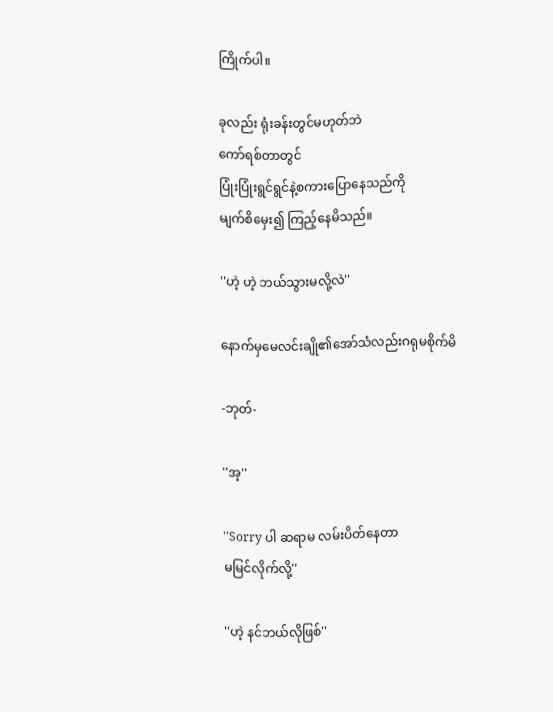ကြိုက်ပါ။

ခုလည်း ရုံးခန်းတွင်မဟုတ်ဘဲ
ကော်ရစ်တာတွင်
ပြုံးပြုံးရွင်ရွင်နဲ့စကားပြောနေသည်ကို
မျက်စိမှေး၍ ကြည့်နေမိသည်။

''ဟဲ့ ဟဲ့ ဘယ်သွားမလို့လဲ''

နောက်မှမေလင်းချို၏အော်သံလည်းဂရုမစိုက်မိ

-ဘုတ်-

''အ့''

''Sorry ပါ ဆရာမ လမ်းပိတ်နေတာ
မမြင်လိုက်လို့''

''ဟဲ့ နင်ဘယ်လိုဖြစ်''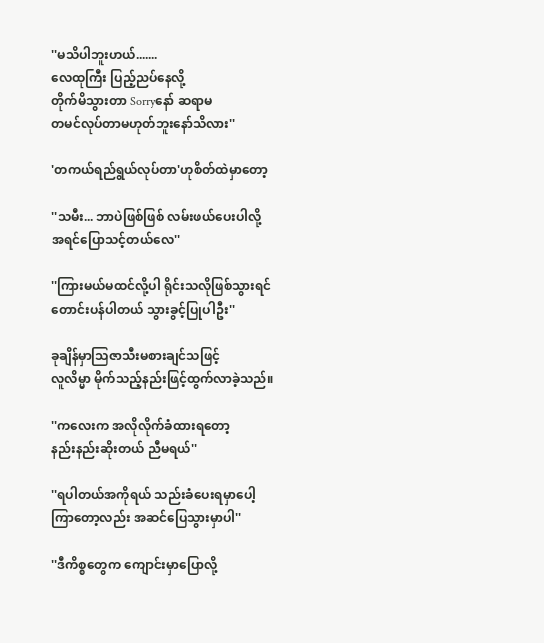''မသိပါဘူးဟယ်.......
လေထုကြီး ပြည့်ညပ်နေလို့
တိုက်မိသွားတာ Sorryနော် ဆရာမ
တမင်လုပ်တာမဟုတ်ဘူးနော်သိလား''

'တကယ်ရည်ရွယ်လုပ်တာ'ဟုစိတ်ထဲမှာတော့

''သမီး... ဘာပဲဖြစ်ဖြစ် လမ်းဖယ်ပေးပါလို့
အရင်ပြောသင့်တယ်လေ''

''ကြားမယ်မထင်လို့ပါ ရိုင်းသလိုဖြစ်သွားရင်တောင်းပန်ပါတယ် သွားခွင့်ပြုပါဦး''

ခုချိန်မှာသြဇာသီးမစားချင်သဖြင့်
လူလိမ္မာ မိုက်သည့်နည်းဖြင့်ထွက်လာခဲ့သည်။

''ကလေးက အလိုလိုက်ခံထားရတော့
နည်းနည်းဆိုးတယ် ညီမရယ်''

''ရပါတယ်အကိုရယ် သည်းခံပေးရမှာပေါ့
ကြာတော့လည်း အဆင်ပြေသွားမှာပါ''

''ဒီကိစ္စတွေက ကျောင်းမှာပြောလို့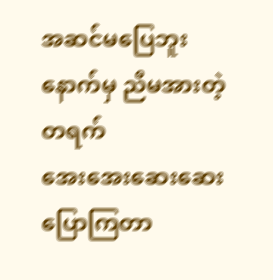အဆင်မပြေဘူး
နောက်မှ ညီမအားတဲ့တရက်
အေးအေးဆေးဆေးပြောကြတာ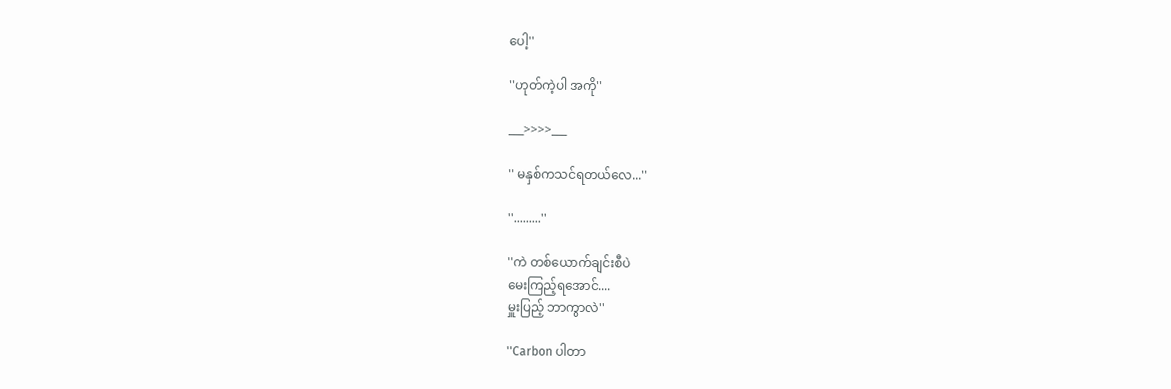ပေါ့''

''ဟုတ်ကဲ့ပါ အကို''

___>>>>___

'' မနှစ်ကသင်ရတယ်လေ...''

''.........''

''ကဲ တစ်ယောက်ချင်းစီပဲ
မေးကြည့်ရအောင်....
မှူးပြည့် ဘာကွာလဲ''

''Carbon ပါတာ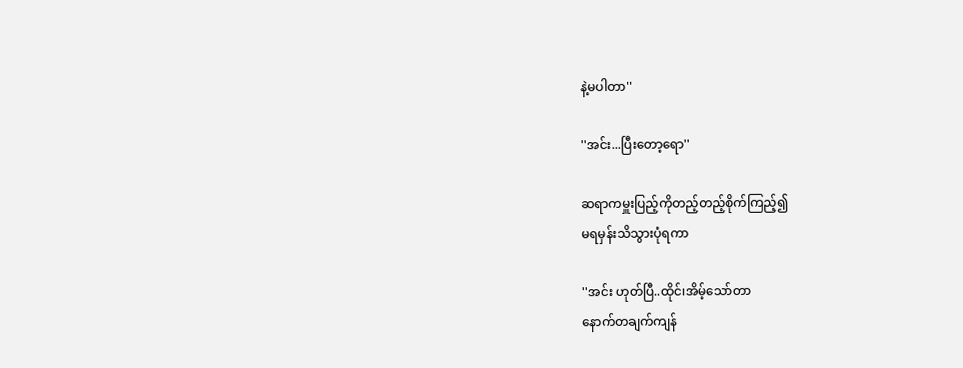နဲ့မပါတာ''

''အင်း...ပြီးတော့ရော''

ဆရာကမှူးပြည့်ကိုတည့်တည့်စိုက်ကြည့်၍
မရမှန်းသိသွားပုံရကာ

''အင်း ဟုတ်ပြီ..ထိုင်၊အိမ့်သော်တာ
နောက်တချက်ကျန်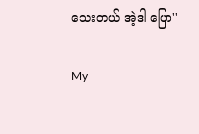သေးတယ် အဲ့ဒါ ပြော''

My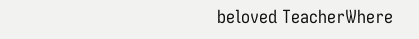beloved TeacherWhere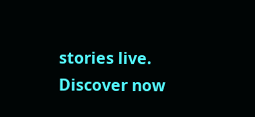stories live. Discover now